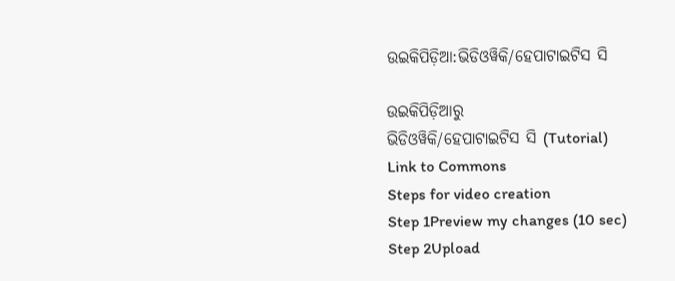ଉଇକିପିଡ଼ିଆ:ଭିଡିଓୱିକି/ହେପାଟାଇଟିସ ସି

ଉଇକିପିଡ଼ିଆ‌ରୁ
ଭିଡିଓୱିକି/ହେପାଟାଇଟିସ ସି (Tutorial)
Link to Commons
Steps for video creation
Step 1Preview my changes (10 sec)
Step 2Upload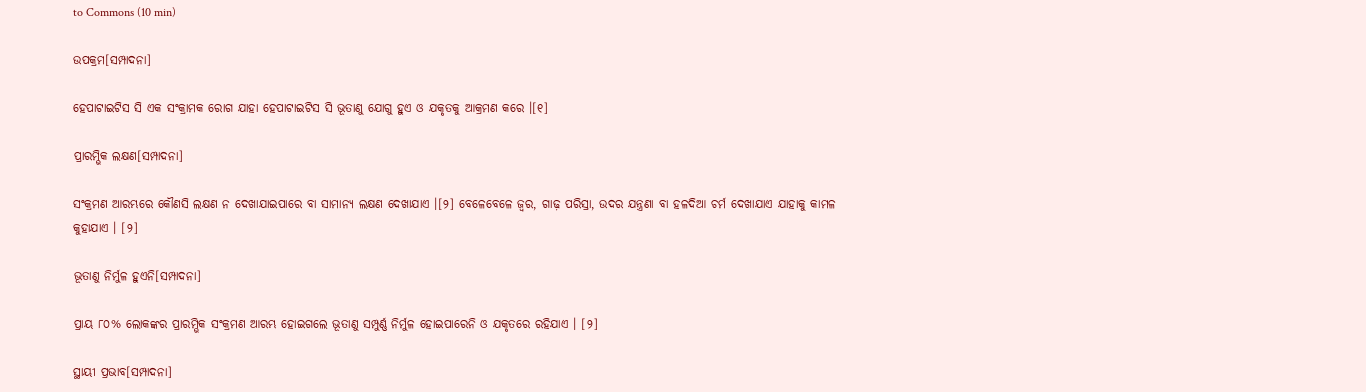to Commons (10 min)

ଉପକ୍ରମ[ସମ୍ପାଦନା]

ହେପାଟାଇଟିସ ସି ଏକ ସଂକ୍ରାମକ ରୋଗ ଯାହା ହେପାଟାଇଟିସ ସି ଭୂତାଣୁ ଯୋଗୁ ହୁଏ ଓ ଯକୃତକୁ ଆକ୍ରମଣ କରେ ।[୧]

ପ୍ରାରମ୍ଭିକ ଲକ୍ଷଣ[ସମ୍ପାଦନା]

ସଂକ୍ରମଣ ଆରମ୍ଭରେ କୌଣସି ଲକ୍ଷଣ ନ ଦେଖାଯାଇପାରେ ବା ସାମାନ୍ୟ ଲକ୍ଷଣ ଦେଖାଯାଏ ।[୨] ବେଳେବେଳେ ଜ୍ୱର, ଗାଢ଼ ପରିସ୍ରା, ଉଦର ଯନ୍ତ୍ରଣା ବା ହଳଦିଆ ଚର୍ମ ଦେଖାଯାଏ ଯାହାକୁ କାମଳ କୁହାଯାଏ । [୨]

ଭୂତାଣୁ ନିର୍ମୁଳ ହୁଏନି[ସମ୍ପାଦନା]

ପ୍ରାୟ ୮୦% ଲୋକଙ୍କର ପ୍ରାରମ୍ଭିକ ସଂକ୍ରମଣ ଆରମ୍ଭ ହୋଇଗଲେ ଭୂତାଣୁ ସମ୍ପୁର୍ଣ୍ଣ ନିର୍ମୁଳ ହୋଇପାରେନି ଓ ଯକୃତରେ ରହିଯାଏ । [୨]

ସ୍ଥାୟୀ ପ୍ରଭାବ[ସମ୍ପାଦନା]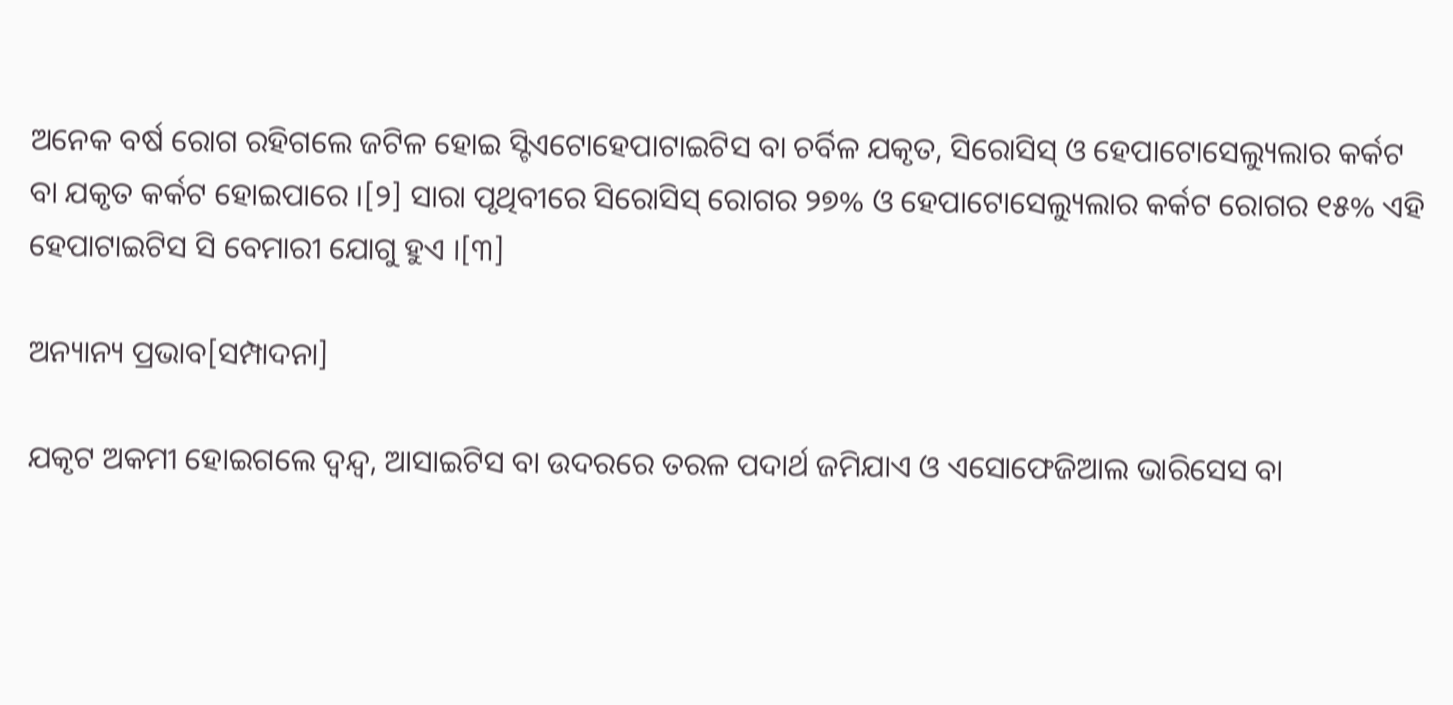ଅନେକ ବର୍ଷ ରୋଗ ରହିଗଲେ ଜଟିଳ ହୋଇ ସ୍ଟିଏଟୋହେପାଟାଇଟିସ ବା ଚର୍ବିଳ ଯକୃତ, ସିରୋସିସ୍ ଓ ହେପାଟୋସେଲ୍ୟୁଲାର କର୍କଟ ବା ଯକୃତ କର୍କଟ ହୋଇପାରେ ।[୨] ସାରା ପୃଥିବୀରେ ସିରୋସିସ୍ ରୋଗର ୨୭% ଓ ହେପାଟୋସେଲ୍ୟୁଲାର କର୍କଟ ରୋଗର ୧୫% ଏହି ହେପାଟାଇଟିସ ସି ବେମାରୀ ଯୋଗୁ ହୁଏ ।[୩]

ଅନ୍ୟାନ୍ୟ ପ୍ରଭାବ[ସମ୍ପାଦନା]

ଯକୃଟ ଅକମୀ ହୋଇଗଲେ ଦ୍ୱନ୍ଦ୍ୱ, ଆସାଇଟିସ ବା ଉଦରରେ ତରଳ ପଦାର୍ଥ ଜମିଯାଏ ଓ ଏସୋଫେଜିଆଲ ଭାରିସେସ ବା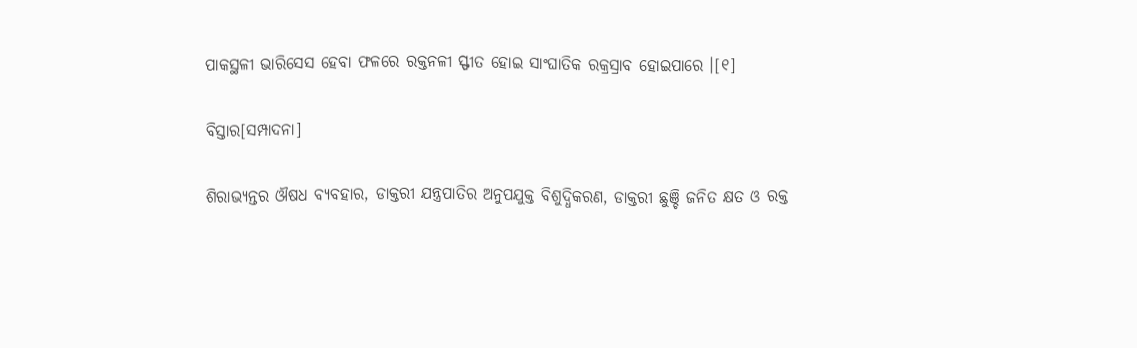ପାକସ୍ଥଳୀ ଭାରିସେସ ହେବା ଫଳରେ ରକ୍ତନଳୀ ସ୍ଫୀତ ହୋଇ ସାଂଘାତିକ ରକ୍ରସ୍ରାବ ହୋଇପାରେ ।[୧]

ବିସ୍ତାର[ସମ୍ପାଦନା]

ଶିରାଭ୍ୟନ୍ତର ଔଷଧ ବ୍ୟବ‌ହାର, ଡାକ୍ତରୀ ଯନ୍ତ୍ରପାତିର ଅନୁପ‌ଯୁକ୍ତ ବିଶୁଦ୍ଧିକରଣ, ଡାକ୍ତରୀ ଛୁଞ୍ଚି ଜନିତ କ୍ଷତ ଓ ରକ୍ତ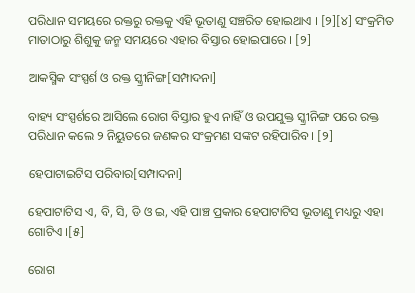ପରିଧାନ ସମୟରେ ରକ୍ତରୁ ରକ୍ତକୁ ଏହି ଭୂତାଣୁ ସଞ୍ଚରିତ ହୋଇଥାଏ । [୨][୪] ସଂକ୍ରମିତ ମାତାଠାରୁ ଶିଶୁକୁ ଜନ୍ମ ସମୟରେ ଏହାର ବିସ୍ତାର ହୋଇପାରେ । [୨]

ଆକସ୍ମିକ ସଂସ୍ପର୍ଶ ଓ ରକ୍ତ ସ୍କ୍ରୀନିଙ୍ଗ[ସମ୍ପାଦନା]

ବାହ୍ୟ ସଂସ୍ପର୍ଶରେ ଆସିଲେ ରୋଗ ବିସ୍ତାର ହୁଏ ନାହିଁ ଓ ଉପ‌ଯୁକ୍ତ ସ୍କ୍ରୀନିଙ୍ଗ ପରେ ରକ୍ତ ପରିଧାନ କଲେ ୨ ନିୟୁତରେ ଜଣକର ସଂକ୍ରମଣ ସଙ୍କଟ ରହିପାରିବ । [୨]

ହେପାଟାଇଟିସ ପରିବାର[ସମ୍ପାଦନା]

ହେପାଟାଟିସ ଏ, ବି, ସି, ଡି ଓ ଇ, ଏହି ପାଞ୍ଚ ପ୍ରକାର ହେପାଟାଟିସ ଭୂତାଣୁ ମଧ୍ୟରୁ ଏହା ଗୋଟିଏ ।[୫]

ରୋଗ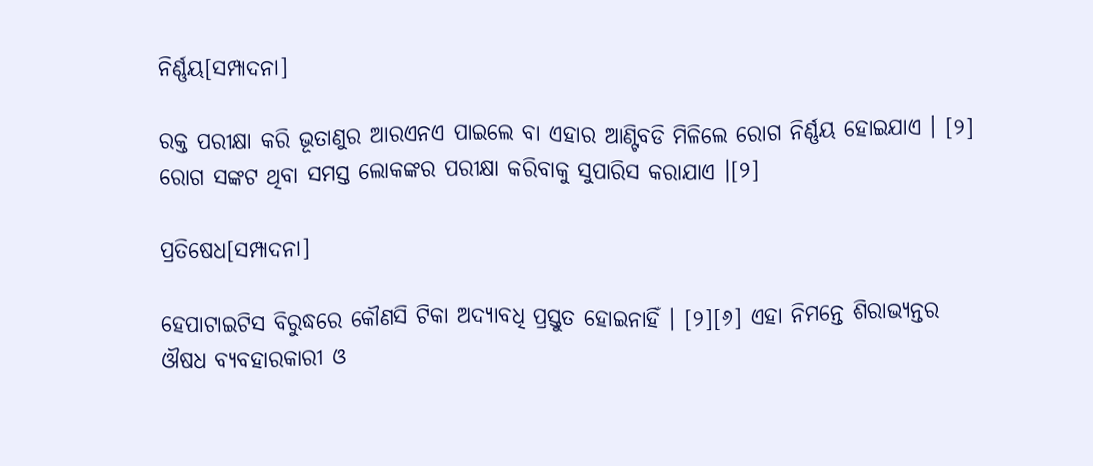ନିର୍ଣ୍ଣୟ[ସମ୍ପାଦନା]

ରକ୍ତ ପରୀକ୍ଷା କରି ଭୂତାଣୁର ଆରଏନଏ ପାଇଲେ ବା ଏହାର ଆଣ୍ଟିବଡି ମିଳିଲେ ରୋଗ ନିର୍ଣ୍ଣୟ ହୋଇଯାଏ । [୨] ରୋଗ ସଙ୍କଟ ଥିବା ସମସ୍ତ ଲୋକଙ୍କର ପରୀକ୍ଷା କରିବାକୁ ସୁପାରିସ କରାଯାଏ ।[୨]

ପ୍ରତିଷେଧ[ସମ୍ପାଦନା]

ହେପାଟାଇଟିସ ବିରୁଦ୍ଧରେ କୌଣସି ଟିକା ଅଦ୍ୟାବଧି ପ୍ରସ୍ତୁତ ହୋଇନାହିଁ । [୨][୬] ଏହା ନିମନ୍ତେ ଶିରାଭ୍ୟନ୍ତର ଔଷଧ ବ୍ୟ‌ବ‌ହାରକାରୀ ଓ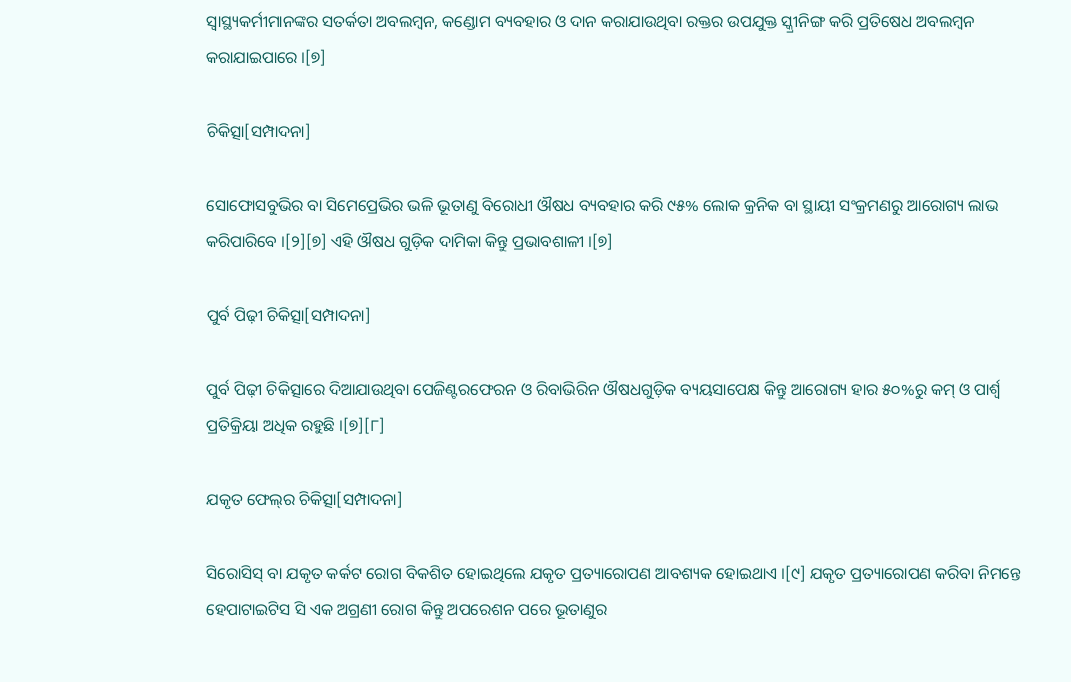ସ୍ୱାସ୍ଥ୍ୟକର୍ମୀମାନଙ୍କର ସତର୍କତା ଅବଲମ୍ବନ, କଣ୍ଡୋମ ବ୍ୟବ‌ହାର ଓ ଦାନ କରାଯାଉଥିବା ରକ୍ତର ଉପ‌ଯୁକ୍ତ ସ୍କ୍ରୀନିଙ୍ଗ କରି ପ୍ରତିଷେଧ ଅବଲମ୍ବନ କରାଯାଇପାରେ ।[୭]

ଚିକିତ୍ସା[ସମ୍ପାଦନା]

ସୋଫୋସବୁଭିର ବା ସିମେପ୍ରେଭିର ଭଳି ଭୂତାଣୁ ବିରୋଧୀ ଔଷଧ ବ୍ୟବ‌ହାର କରି ୯୫% ଲୋକ କ୍ରନିକ ବା ସ୍ଥାୟୀ ସଂକ୍ରମଣରୁ ଆରୋଗ୍ୟ ଲାଭ କରିପାରିବେ ।[୨][୭] ଏହି ଔଷଧ ଗୁଡ଼ିକ ଦାମିକା କିନ୍ତୁ ପ୍ରଭାବଶାଳୀ ।[୭]

ପୁର୍ବ ପିଢ଼ୀ ଚିକିତ୍ସା[ସମ୍ପାଦନା]

ପୁର୍ବ ପିଢ଼ୀ ଚିକିତ୍ସାରେ ଦିଆଯାଉଥିବା ପେଜିଣ୍ଟରଫେରନ ଓ ରିବାଭିରିନ ଔଷଧଗୁଡ଼ିକ ବ୍ୟୟସାପେକ୍ଷ କିନ୍ତୁ ଆରୋଗ୍ୟ ହାର ୫୦%ରୁ କମ୍ ଓ ପାର୍ଶ୍ୱ ପ୍ରତିକ୍ରିୟା ଅଧିକ ରହୁଛି ।[୭][୮]

ଯକୃତ ଫେଲ୍‌ର ଚିକିତ୍ସା[ସମ୍ପାଦନା]

ସିରୋସିସ୍ ବା ଯକୃତ କର୍କଟ ରୋଗ ବିକଶିତ ହୋଇଥିଲେ ଯକୃତ ପ୍ରତ୍ୟାରୋପଣ ଆବଶ୍ୟକ ହୋଇଥାଏ ।[୯] ଯକୃତ ପ୍ରତ୍ୟାରୋପଣ କରିବା ନିମନ୍ତେ ହେପାଟାଇଟିସ ସି ଏକ ଅଗ୍ରଣୀ ରୋଗ କିନ୍ତୁ ଅପରେଶନ ପରେ ଭୂତାଣୁର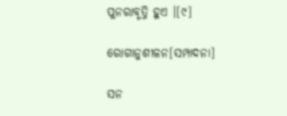ପୁନରାବୃତ୍ତି ହୁଏ ।[୯]

ରୋଗାନୁଶୀଳନ[ସମ୍ପାଦନା]

ସନ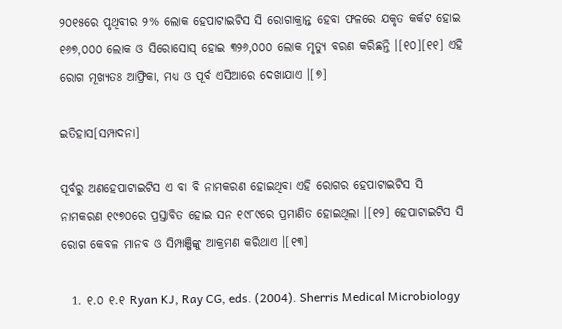୨୦୧୫ରେ ପୃଥିବୀର ୨% ଲୋକ ହେପାଟାଇଟିସ ସି ରୋଗାକ୍ରାନ୍ତ ହେବା ଫଳରେ ଯକୃତ କର୍କଟ ହୋଇ ୧୬୭,୦୦୦ ଲୋକ ଓ ସିରୋସୋସ୍ ହୋଇ ୩୨୬,୦୦୦ ଲୋକ ମୃତ୍ୟୁ ବରଣ କରିଛନ୍ତି ।[୧୦][୧୧] ଏହି ରୋଗ ମୂଖ୍ୟତଃ ଆଫ୍ରିକା, ମଧ୍ୟ ଓ ପୂର୍ବ ଏସିଆରେ ଦେଖାଯାଏ ।[୭]

ଇତିହାସ[ସମ୍ପାଦନା]

ପୂର୍ବରୁ ଅଣହେପାଟାଇଟିସ ଏ ବା ବି ନାମକରଣ ହୋଇଥିବା ଏହି ରୋଗର ହେପାଟାଇଟିସ ସି ନାମକରଣ ୧୯୭୦ରେ ପ୍ରସ୍ତାବିତ ହୋଇ ସନ ୧୯୮୯ରେ ପ୍ରମାଣିତ ହୋଇଥିଲା ।[୧୨] ହେପାଟାଇଟିସ ସି ରୋଗ କେବଳ ମାନବ ଓ ସିମ୍ପାଞ୍ଜିଙ୍କୁ ଆକ୍ରମଣ କରିଥାଏ ।[୧୩]

  1. ୧.୦ ୧.୧ Ryan KJ, Ray CG, eds. (2004). Sherris Medical Microbiology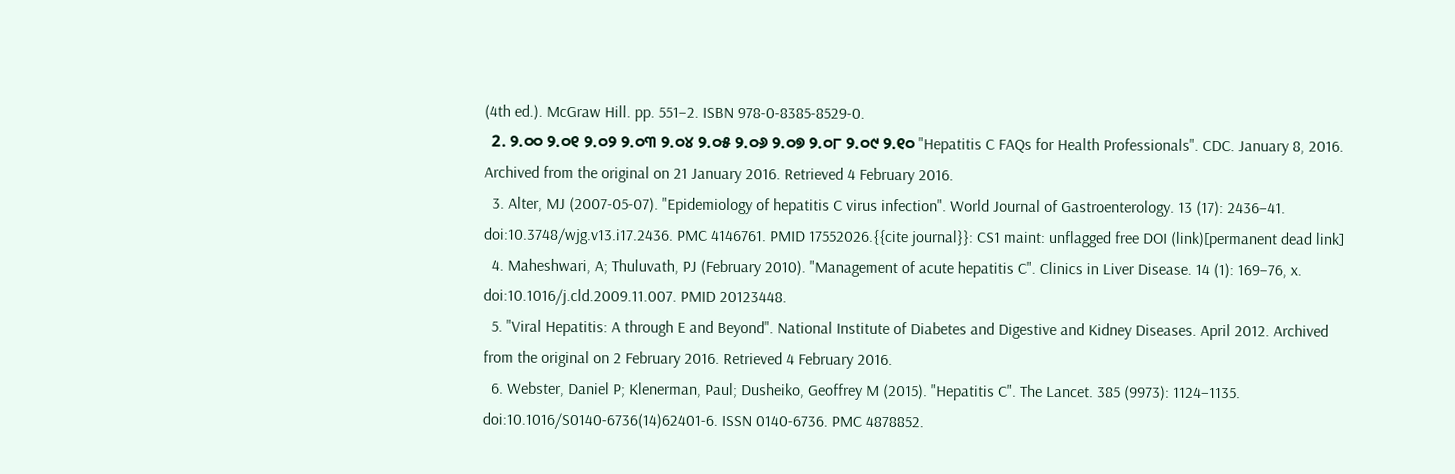(4th ed.). McGraw Hill. pp. 551–2. ISBN 978-0-8385-8529-0.
  2. ୨.୦୦ ୨.୦୧ ୨.୦୨ ୨.୦୩ ୨.୦୪ ୨.୦୫ ୨.୦୬ ୨.୦୭ ୨.୦୮ ୨.୦୯ ୨.୧୦ "Hepatitis C FAQs for Health Professionals". CDC. January 8, 2016. Archived from the original on 21 January 2016. Retrieved 4 February 2016.
  3. Alter, MJ (2007-05-07). "Epidemiology of hepatitis C virus infection". World Journal of Gastroenterology. 13 (17): 2436–41. doi:10.3748/wjg.v13.i17.2436. PMC 4146761. PMID 17552026.{{cite journal}}: CS1 maint: unflagged free DOI (link)[permanent dead link]
  4. Maheshwari, A; Thuluvath, PJ (February 2010). "Management of acute hepatitis C". Clinics in Liver Disease. 14 (1): 169–76, x. doi:10.1016/j.cld.2009.11.007. PMID 20123448.
  5. "Viral Hepatitis: A through E and Beyond". National Institute of Diabetes and Digestive and Kidney Diseases. April 2012. Archived from the original on 2 February 2016. Retrieved 4 February 2016.
  6. Webster, Daniel P; Klenerman, Paul; Dusheiko, Geoffrey M (2015). "Hepatitis C". The Lancet. 385 (9973): 1124–1135. doi:10.1016/S0140-6736(14)62401-6. ISSN 0140-6736. PMC 4878852.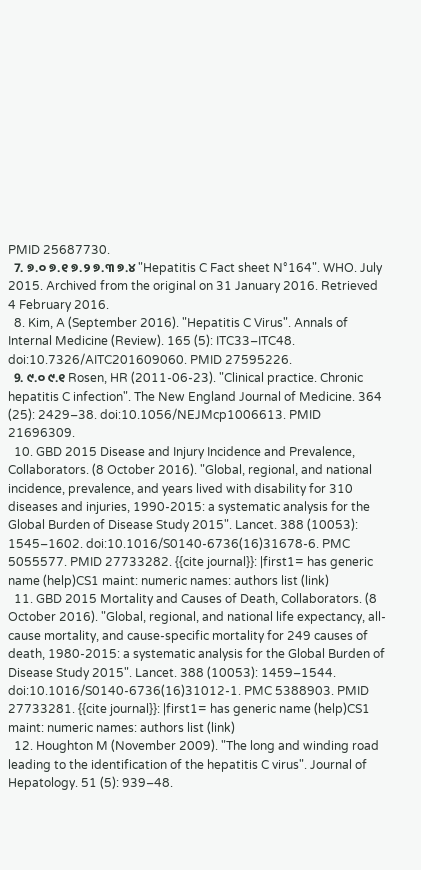PMID 25687730.
  7. ୭.୦ ୭.୧ ୭.୨ ୭.୩ ୭.୪ "Hepatitis C Fact sheet N°164". WHO. July 2015. Archived from the original on 31 January 2016. Retrieved 4 February 2016.
  8. Kim, A (September 2016). "Hepatitis C Virus". Annals of Internal Medicine (Review). 165 (5): ITC33–ITC48. doi:10.7326/AITC201609060. PMID 27595226.
  9. ୯.୦ ୯.୧ Rosen, HR (2011-06-23). "Clinical practice. Chronic hepatitis C infection". The New England Journal of Medicine. 364 (25): 2429–38. doi:10.1056/NEJMcp1006613. PMID 21696309.
  10. GBD 2015 Disease and Injury Incidence and Prevalence, Collaborators. (8 October 2016). "Global, regional, and national incidence, prevalence, and years lived with disability for 310 diseases and injuries, 1990-2015: a systematic analysis for the Global Burden of Disease Study 2015". Lancet. 388 (10053): 1545–1602. doi:10.1016/S0140-6736(16)31678-6. PMC 5055577. PMID 27733282. {{cite journal}}: |first1= has generic name (help)CS1 maint: numeric names: authors list (link)
  11. GBD 2015 Mortality and Causes of Death, Collaborators. (8 October 2016). "Global, regional, and national life expectancy, all-cause mortality, and cause-specific mortality for 249 causes of death, 1980-2015: a systematic analysis for the Global Burden of Disease Study 2015". Lancet. 388 (10053): 1459–1544. doi:10.1016/S0140-6736(16)31012-1. PMC 5388903. PMID 27733281. {{cite journal}}: |first1= has generic name (help)CS1 maint: numeric names: authors list (link)
  12. Houghton M (November 2009). "The long and winding road leading to the identification of the hepatitis C virus". Journal of Hepatology. 51 (5): 939–48.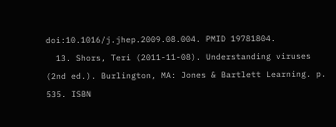doi:10.1016/j.jhep.2009.08.004. PMID 19781804.
  13. Shors, Teri (2011-11-08). Understanding viruses (2nd ed.). Burlington, MA: Jones & Bartlett Learning. p. 535. ISBN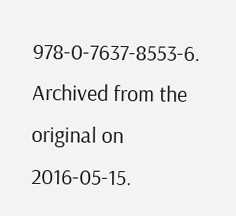978-0-7637-8553-6. Archived from the original on 2016-05-15.